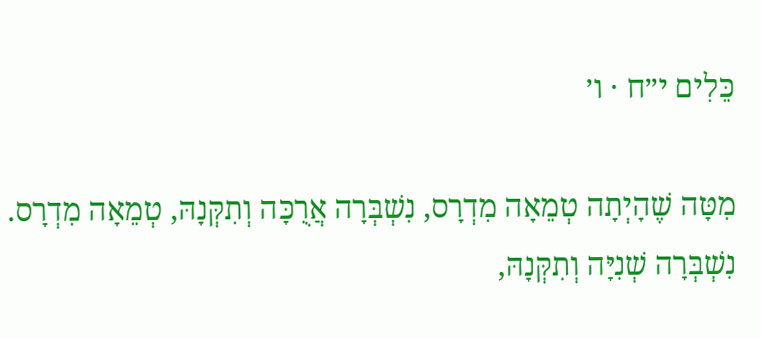כֵּלִים י״ח · ו׳

מִטָּה שֶׁהָיְתָה טְמֵאָה מִדְרָס, נִשְׁבְּרָה אֲרֻכָּה וְתִקְּנָהּ, טְמֵאָה מִדְרָס. נִשְׁבְּרָה שְׁנִיָּה וְתִקְּנָהּ,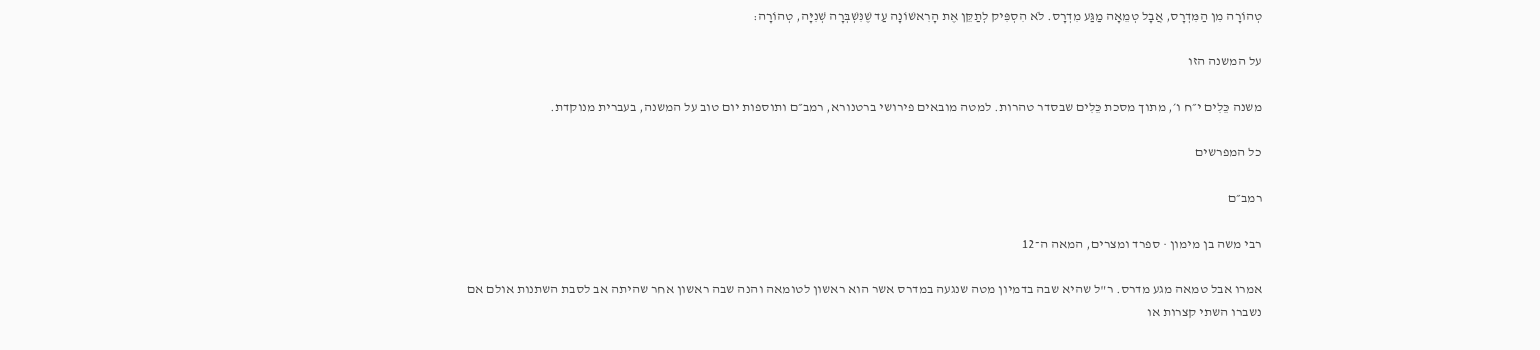טְהוֹרָה מִן הַמִּדְרָס, אֲבָל טְמֵאָה מַגַּע מִדְרָס. לֹא הִסְפִּיק לְתַקֵּן אֶת הָרִאשׁוֹנָה עַד שֶׁנִּשְׁבְּרָה שְׁנִיָּה, טְהוֹרָה:

על המשנה הזו

משנה כֵּלִים י״ח ו׳, מתוך מסכת כֵּלִים שבסדר טהרות. למטה מובאים פירושי ברטנורא, רמב״ם ותוספות יום טוב על המשנה, בעברית מנוקדת.

כל המפרשים

רמב״ם

רבי משה בן מימון · ספרד ומצרים, המאה ה־12

אמרו אבל טמאה מגע מדרס. ר"ל שהיא שבה בדמיון מטה שנגעה במדרס אשר הוא ראשון לטומאה והנה שבה ראשון אחר שהיתה אב לסבת השתנות אולם אם נשברו השתי קצרות או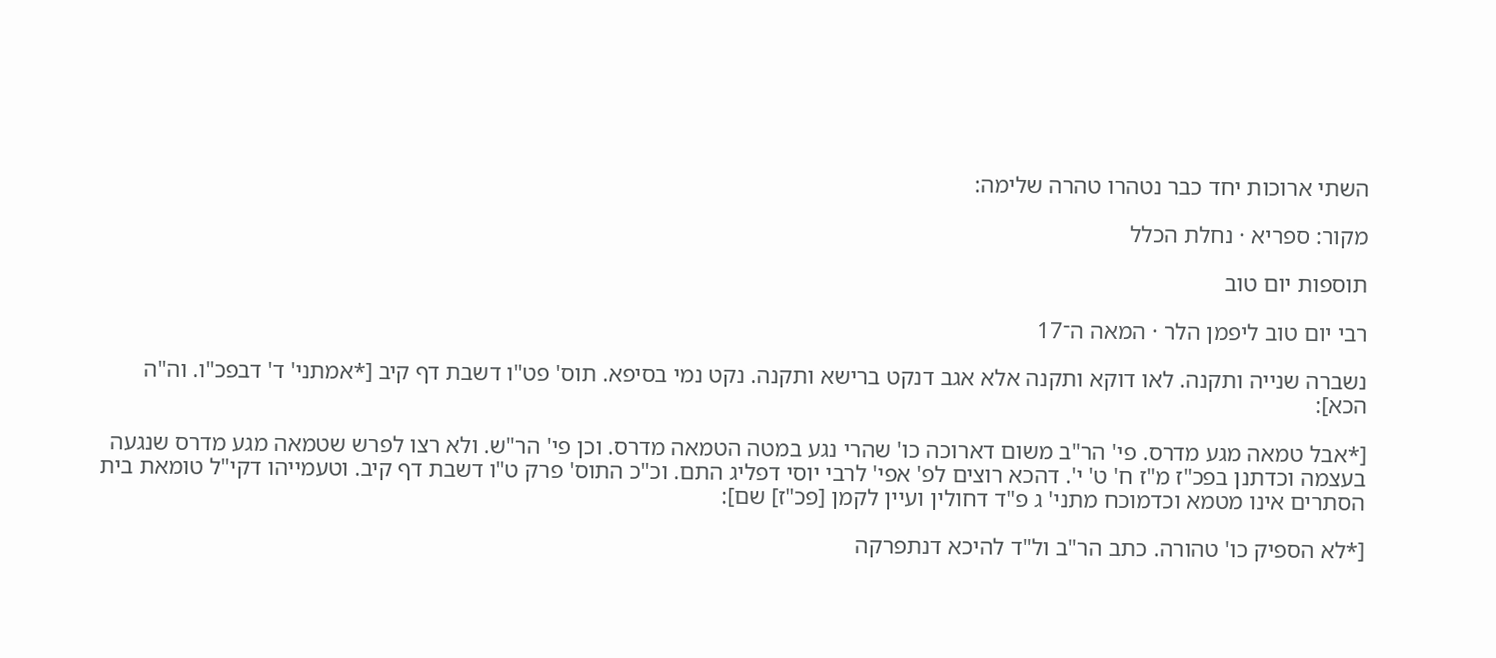השתי ארוכות יחד כבר נטהרו טהרה שלימה:

מקור: ספריא · נחלת הכלל

תוספות יום טוב

רבי יום טוב ליפמן הלר · המאה ה־17

נשברה שנייה ותקנה. לאו דוקא ותקנה אלא אגב דנקט ברישא ותקנה. נקט נמי בסיפא. תוס' פט"ו דשבת דף קיב [*אמתני' ד' דבפכ"ו. וה"ה הכא]:

[*אבל טמאה מגע מדרס. פי' הר"ב משום דארוכה כו' שהרי נגע במטה הטמאה מדרס. וכן פי' הר"ש. ולא רצו לפרש שטמאה מגע מדרס שנגעה בעצמה וכדתנן בפכ"ז מ"ז ח' ט' י'. דהכא רוצים לפ' אפי' לרבי יוסי דפליג התם. וכ"כ התוס' פרק ט"ו דשבת דף קיב. וטעמייהו דקי"ל טומאת בית הסתרים אינו מטמא וכדמוכח מתני' ג פ"ד דחולין ועיין לקמן [פכ"ז] שם]:

[*לא הספיק כו' טהורה. כתב הר"ב ול"ד להיכא דנתפרקה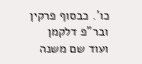כו'. כבסוף פרקין ובר"פ דלקמן ועוד שם משנה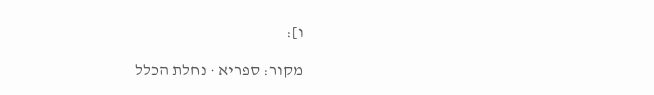ו]:

מקור: ספריא · נחלת הכלל